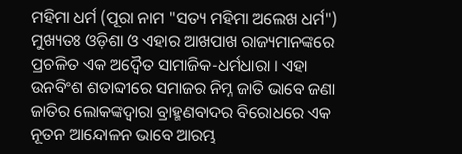ମହିମା ଧର୍ମ (ପୂରା ନାମ "ସତ୍ୟ ମହିମା ଅଲେଖ ଧର୍ମ") ମୁଖ୍ୟତଃ ଓଡ଼ିଶା ଓ ଏହାର ଆଖପାଖ ରାଜ୍ୟମାନଙ୍କରେ ପ୍ରଚଳିତ ଏକ ଅଦ୍ୱୈତ ସାମାଜିକ-ଧର୍ମଧାରା । ଏହା ଉନବିଂଶ ଶତାବ୍ଦୀରେ ସମାଜର ନିମ୍ନ ଜାତି ଭାବେ ଜଣା ଜାତିର ଲୋକଙ୍କଦ୍ୱାରା ବ୍ରାହ୍ମଣବାଦର ବିରୋଧରେ ଏକ ନୂତନ ଆନ୍ଦୋଳନ ଭାବେ ଆରମ୍ଭ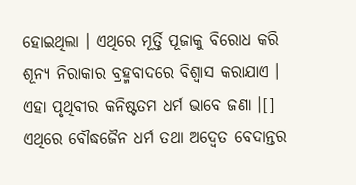ହୋଇଥିଲା । ଏଥିରେ ମୂର୍ତ୍ତି ପୂଜାକୁ ବିରୋଧ କରି ଶୂନ୍ୟ ନିରାକାର ବ୍ରହ୍ମବାଦରେ ବିଶ୍ୱାସ କରାଯାଏ । ଏହା ପୃଥିବୀର କନିଷ୍ଟତମ ଧର୍ମ ଭାବେ ଜଣା ।[] ଏଥିରେ ବୌଦ୍ଧଜୈନ ଧର୍ମ ତଥା ଅଦ୍ୱେତ ବେଦାନ୍ତର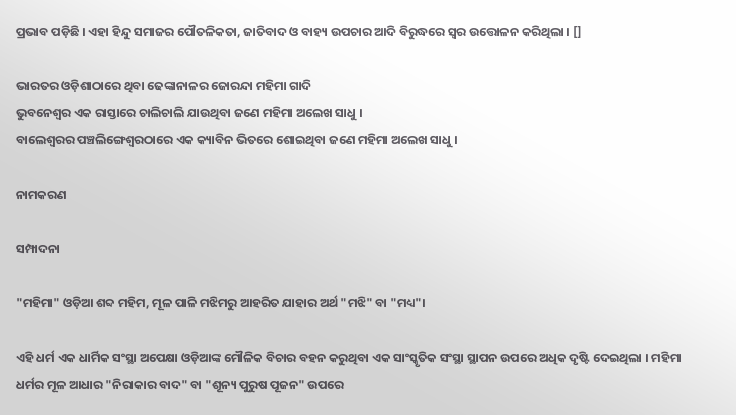ପ୍ରଭାବ ପଡ଼ିଛି । ଏହା ହିନ୍ଦୁ ସମାଜର ପୌତଳିକତା, ଜାତିବାଦ ଓ ବାହ୍ୟ ଉପଚାର ଆଦି ବିରୁଦ୍ଧରେ ସ୍ୱର ଉତ୍ତୋଳନ କରିଥିଲା । []

ଭାରତର ଓଡ଼ିଶାଠାରେ ଥିବା ଢେଙ୍କାନାଳର ଜୋରନ୍ଦା ମହିମା ଗାଦି
ଭୁବନେଶ୍ୱର ଏକ ରାସ୍ତାରେ ଚାଲିଚାଲି ଯାଉଥିବା ଜଣେ ମହିମା ଅଲେଖ ସାଧୁ ।
ବାଲେଶ୍ୱରର ପଞ୍ଚଲିଙ୍ଗେଶ୍ୱରଠାରେ ଏକ କ୍ୟାବିନ ଭିତରେ ଶୋଇଥିବା ଜଣେ ମହିମା ଅଲେଖ ସାଧୁ ।

ନାମକରଣ

ସମ୍ପାଦନା

"ମହିମା" ଓଡ଼ିଆ ଶବ୍ଦ ମହିମ, ମୂଳ ପାଳି ମଝିମରୁ ଆହରିତ ଯାହାର ଅର୍ଥ "ମଝି" ବା "ମଧ୍ୟ"।

ଏହି ଧର୍ମ ଏକ ଧାର୍ମିକ ସଂସ୍ଥା ଅପେକ୍ଷା ଓଡ଼ିଆଙ୍କ ମୌଳିକ ବିଚାର ବହନ କରୁଥିବା ଏକ ସାଂସ୍କୃତିକ ସଂସ୍ଥା ସ୍ଥାପନ ଉପରେ ଅଧିକ ଦୃଷ୍ଟି ଦେଇଥିଲା । ମହିମା ଧର୍ମର ମୂଳ ଆଧାର "ନିରାକାର ବାଦ" ବା "ଶୂନ୍ୟ ପୁରୁଷ ପୂଜନ" ଉପରେ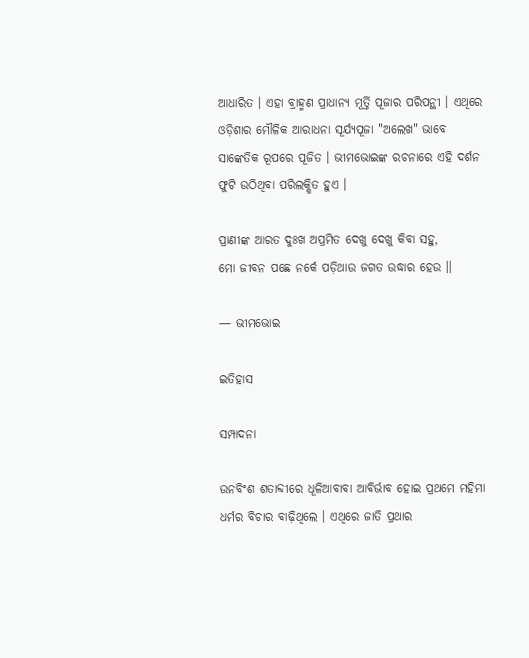ଆଧାରିତ । ଏହା ବ୍ରାହ୍ମଣ ପ୍ରାଧାନ୍ୟ ମୂର୍ତ୍ତି ପୂଜାର ପରିପନ୍ଥୀ । ଏଥିରେ ଓଡ଼ିଶାର ମୌଳିକ ଆରାଧନା ସୂର୍ଯ୍ୟପୂଜା "ଅଲେଖ" ଭାବେ ସାଙ୍କେତିକ ରୂପରେ ପୂଜିତ । ଭୀମଭୋଇଙ୍କ ରଚନାରେ ଏହି ଦର୍ଶନ ଫୁଟି ଉଠିଥିବା ପରିଲକ୍ଷିତ ହୁଏ ।

ପ୍ରାଣୀଙ୍କ ଆରତ ଦୁଃଖ ଅପ୍ରମିତ ଦେଖୁ ଦେଖୁ କିବା ସହୁ,
ମୋ ଜୀବନ ପଛେ ନର୍କେ ପଡ଼ିଥାଉ ଜଗତ ଉଦ୍ଧାର ହେଉ ।।

— ଭୀମଭୋଇ

ଇତିହାସ

ସମ୍ପାଦନା

ଉନବିଂଶ ଶତାବ୍ଦୀରେ ଧୂଳିଆବାବା ଆବିର୍ଭାବ ହୋଇ ପ୍ରଥମେ ମହିମା ଧର୍ମର ବିଚାର ବାଢ଼ିଥିଲେ । ଏଥିରେ ଜାତି ପ୍ରଥାର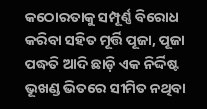କଠୋରତାକୁ ସମ୍ପୂର୍ଣ୍ଣ ବିରୋଧ କରିବା ସହିତ ମୂର୍ତ୍ତି ପୂଜା, ପୂଜା ପଦ୍ଧତି ଆଦି ଛାଡ଼ି ଏକ ନିର୍ଦ୍ଦିଷ୍ଟ ଭୂଖଣ୍ଡ ଭିତରେ ସୀମିତ ନଥିବା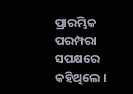ପ୍ରାରମ୍ଭିକ ପରମ୍ପରା ସପକ୍ଷରେ କହିଥିଲେ ।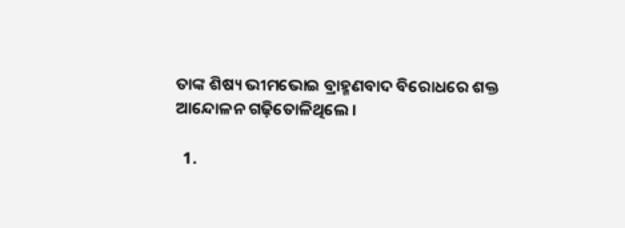ତାଙ୍କ ଶିଷ୍ୟ ଭୀମଭୋଇ ବ୍ରାହ୍ମଣବାଦ ବିରୋଧରେ ଶକ୍ତ ଆନ୍ଦୋଳନ ଗଢ଼ିତୋଳିଥିଲେ ।

  1.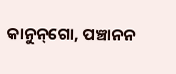କାନୁନ୍‌ଗୋ, ପଞ୍ଚାନନ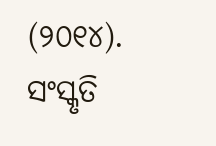(୨୦୧୪). ସଂସ୍କୃତି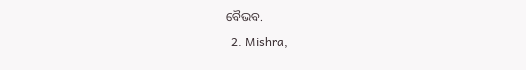ବୈଭବ.
  2. Mishra,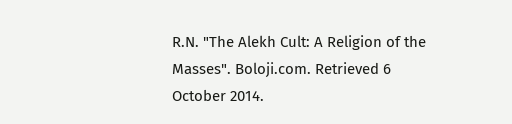R.N. "The Alekh Cult: A Religion of the Masses". Boloji.com. Retrieved 6 October 2014.